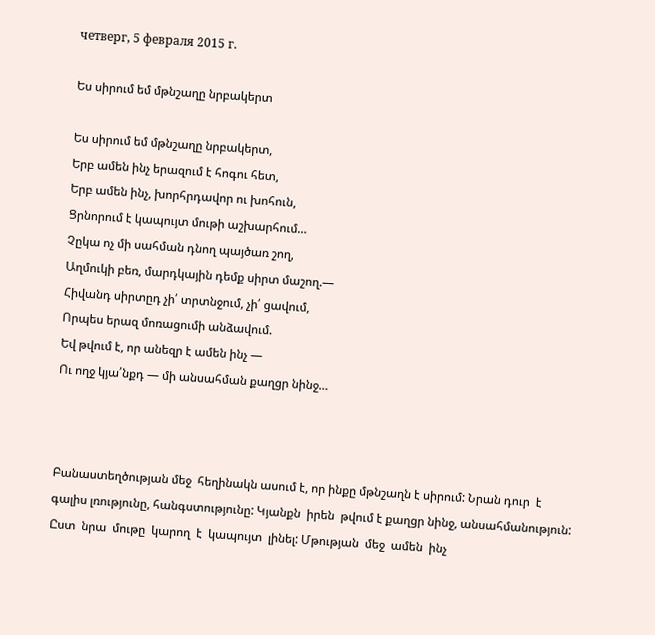четверг, 5 февраля 2015 г.

Ես սիրում եմ մթնշաղը նրբակերտ

Ես սիրում եմ մթնշաղը նրբակերտ,
Երբ ամեն ինչ երազում է հոգու հետ,
Երբ ամեն ինչ, խորհրդավոր ու խոհուն,
Ցրնորում է կապույտ մութի աշխարհում…
Չըկա ոչ մի սահման դնող պայծառ շող,
Աղմուկի բեռ, մարդկային դեմք սիրտ մաշող.—
Հիվանդ սիրտըդ չի՛ տրտնջում, չի՛ ցավում,
Որպես երազ մոռացումի անձավում.
Եվ թվում է, որ անեզր է ամեն ինչ —
Ու ողջ կյա՛նքդ — մի անսահման քաղցր նինջ…



Բանաստեղծության մեջ  հեղինակն ասում է, որ ինքը մթնշաղն է սիրում: Նրան դուր  է գալիս լռությունը, հանգստությունը: Կյանքն  իրեն  թվում է քաղցր նինջ, անսահմանություն: Ըստ  նրա  մութը  կարող  է  կապույտ  լինել: Մթության  մեջ  ամեն  ինչ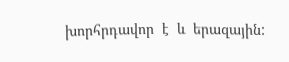խորհրդավոր  է  և  երազային: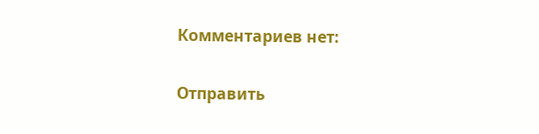Комментариев нет:

Отправить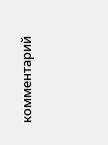комментарий